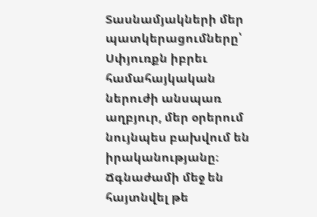Տասնամյակների մեր պատկերացումները՝ Սփյուռքն իբրեւ համահայկական ներուժի անսպառ աղբյուր, մեր օրերում նույնպես բախվում են իրականությանը։ Ճգնաժամի մեջ են հայտնվել թե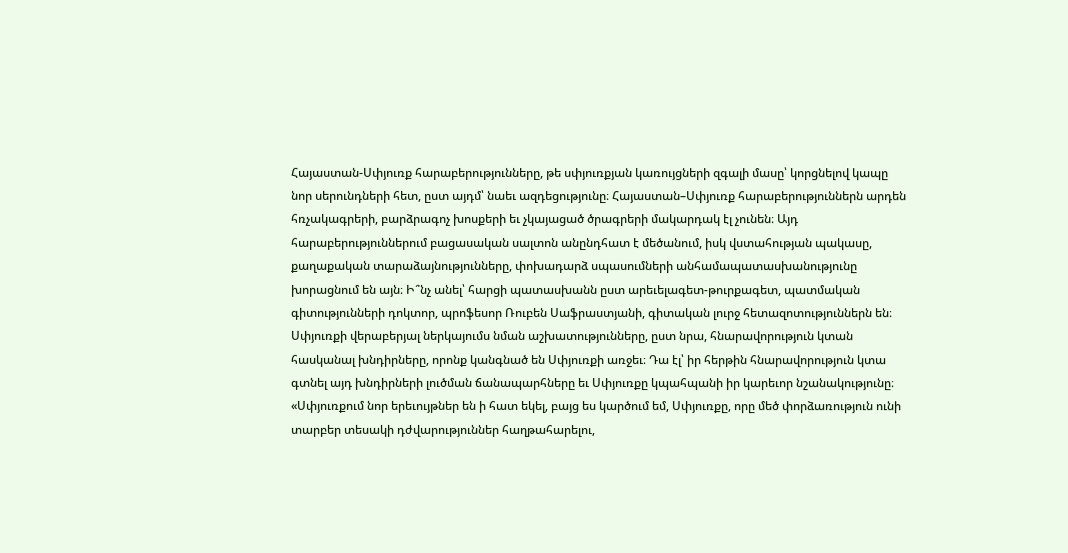Հայաստան-Սփյուռք հարաբերությունները, թե սփյուռքյան կառույցների զգալի մասը՝ կորցնելով կապը նոր սերունդների հետ, ըստ այդմ՝ նաեւ ազդեցությունը։ Հայաստան–Սփյուռք հարաբերություններն արդեն հռչակագրերի, բարձրագոչ խոսքերի եւ չկայացած ծրագրերի մակարդակ էլ չունեն։ Այդ հարաբերություններում բացասական սալտոն անընդհատ է մեծանում, իսկ վստահության պակասը, քաղաքական տարաձայնությունները, փոխադարձ սպասումների անհամապատասխանությունը խորացնում են այն։ Ի՞նչ անել՝ հարցի պատասխանն ըստ արեւելագետ-թուրքագետ, պատմական գիտությունների դոկտոր, պրոֆեսոր Ռուբեն Սաֆրաստյանի, գիտական լուրջ հետազոտություններն են։ Սփյուռքի վերաբերյալ ներկայումս նման աշխատությունները, ըստ նրա, հնարավորություն կտան հասկանալ խնդիրները, որոնք կանգնած են Սփյուռքի առջեւ։ Դա էլ՝ իր հերթին հնարավորություն կտա գտնել այդ խնդիրների լուծման ճանապարհները եւ Սփյուռքը կպահպանի իր կարեւոր նշանակությունը։
«Սփյուռքում նոր երեւույթներ են ի հատ եկել, բայց ես կարծում եմ, Սփյուռքը, որը մեծ փորձառություն ունի տարբեր տեսակի դժվարություններ հաղթահարելու,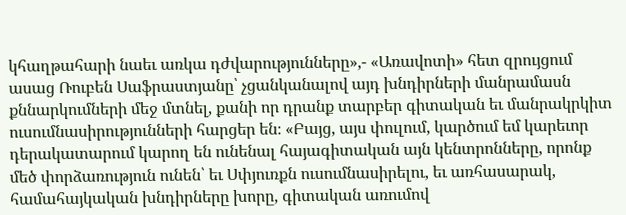կհաղթահարի նաեւ առկա դժվարությունները»,- «Առավոտի» հետ զրույցում ասաց Ռուբեն Սաֆրաստյանը՝ չցանկանալով այդ խնդիրների մանրամասն քննարկումների մեջ մտնել, քանի որ դրանք տարբեր գիտական եւ մանրակրկիտ ուսումնասիրությունների հարցեր են։ «Բայց, այս փուլում, կարծում եմ կարեւոր դերակատարում կարող են ունենալ հայագիտական այն կենտրոնները, որոնք մեծ փորձառություն ունեն՝ եւ Սփյուռքն ուսումնասիրելու, եւ առհասարակ, համահայկական խնդիրները խորը, գիտական առումով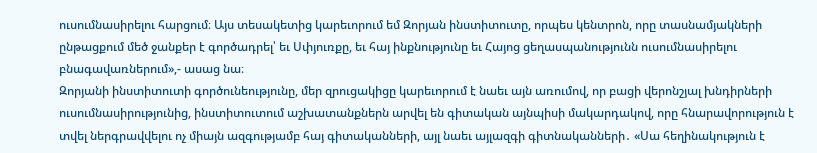ուսումնասիրելու հարցում։ Այս տեսակետից կարեւորում եմ Զորյան ինստիտուտը, որպես կենտրոն, որը տասնամյակների ընթացքում մեծ ջանքեր է գործադրել՝ եւ Սփյուռքը, եւ հայ ինքնությունը եւ Հայոց ցեղասպանությունն ուսումնասիրելու բնագավառներում»,- ասաց նա։
Զորյանի ինստիտուտի գործունեությունը, մեր զրուցակիցը կարեւորում է նաեւ այն առումով, որ բացի վերոնշյալ խնդիրների ուսումնասիրությունից, ինստիտուտում աշխատանքներն արվել են գիտական այնպիսի մակարդակով, որը հնարավորություն է տվել ներգրավվելու ոչ միայն ազգությամբ հայ գիտականների, այլ նաեւ այլազգի գիտնականների․ «Սա հեղինակություն է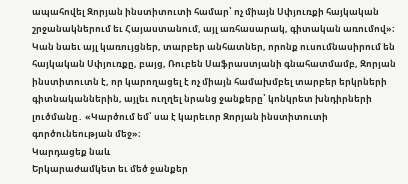ապահովել Զորյան ինստիտուտի համար՝ ոչ միայն Սփյուռքի հայկական շրջանակներում եւ Հայաստանում, այլ առհասարակ, գիտական առումով»։
Կան նաեւ այլ կառույցներ, տարբեր անհատներ, որոնք ուսումնասիրում են հայկական Սփյուռքը, բայց, Ռուբեն Սաֆրաստյանի գնահատմամբ, Զորյան ինստիտուտն է, որ կարողացել է ոչ միայն համախմբել տարբեր երկրների գիտնականներին, այլեւ ուղղել նրանց ջանքերը՝ կոնկրետ խնդիրների լուծմանը․ «Կարծում եմ՝ սա է կարեւոր Զորյան ինստիտուտի գործունեության մեջ»։
Կարդացեք նաև
Երկարաժամկետ եւ մեծ ջանքեր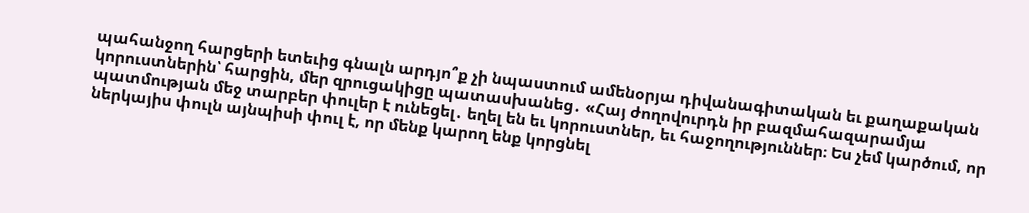պահանջող հարցերի ետեւից գնալն արդյո՞ք չի նպաստում ամենօրյա դիվանագիտական եւ քաղաքական կորուստներին՝ հարցին, մեր զրուցակիցը պատասխանեց․ «Հայ ժողովուրդն իր բազմահազարամյա պատմության մեջ տարբեր փուլեր է ունեցել․ եղել են եւ կորուստներ, եւ հաջողություններ։ Ես չեմ կարծում, որ ներկայիս փուլն այնպիսի փուլ է, որ մենք կարող ենք կորցնել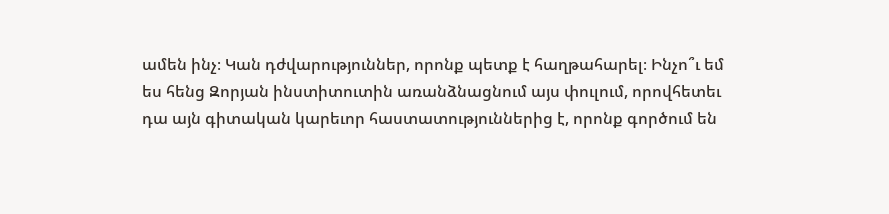ամեն ինչ։ Կան դժվարություններ, որոնք պետք է հաղթահարել։ Ինչո՞ւ եմ ես հենց Զորյան ինստիտուտին առանձնացնում այս փուլում, որովհետեւ դա այն գիտական կարեւոր հաստատություններից է, որոնք գործում են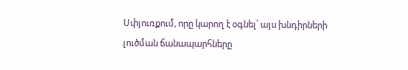Սփյուռքում, որը կարող է օգնել՝ այս խնդիրների լուծման ճանապարհները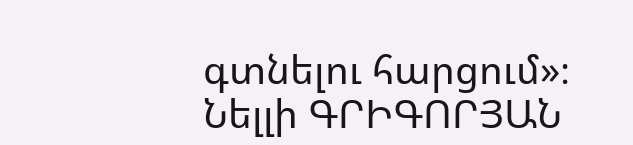գտնելու հարցում»։
Նելլի ԳՐԻԳՈՐՅԱՆ